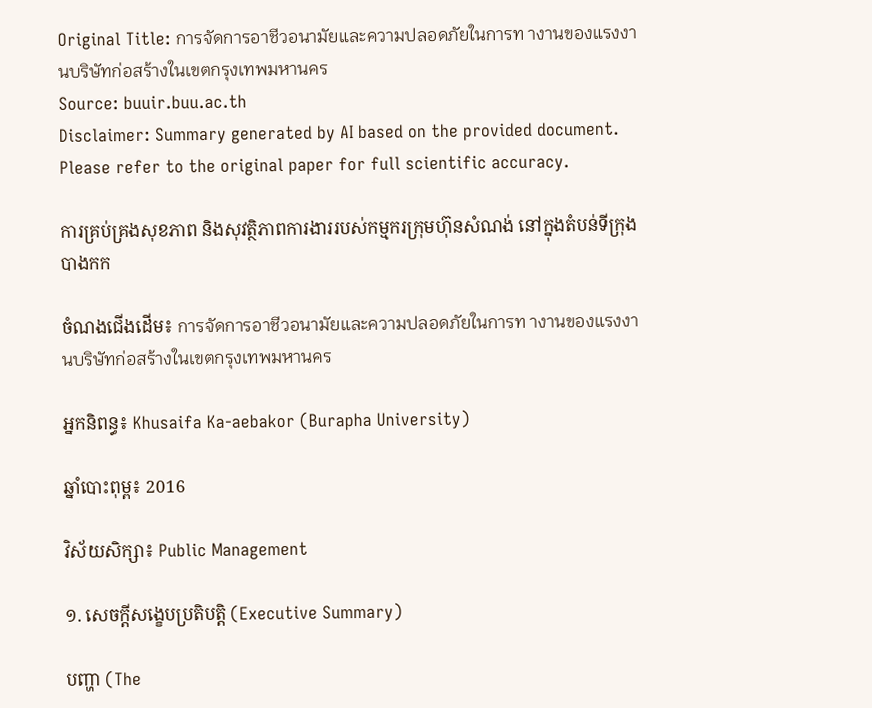Original Title: การจัดการอาชีวอนามัยและความปลอดภัยในการท างานของแรงงานบริษัทก่อสร้างในเขตกรุงเทพมหานคร
Source: buuir.buu.ac.th
Disclaimer: Summary generated by AI based on the provided document. Please refer to the original paper for full scientific accuracy.

ការគ្រប់គ្រងសុខភាព និងសុវត្ថិភាពការងាររបស់កម្មករក្រុមហ៊ុនសំណង់ នៅក្នុងតំបន់ទីក្រុងបាងកក

ចំណងជើងដើម៖ การจัดการอาชีวอนามัยและความปลอดภัยในการท างานของแรงงานบริษัทก่อสร้างในเขตกรุงเทพมหานคร

អ្នកនិពន្ធ៖ Khusaifa Ka-aebakor (Burapha University)

ឆ្នាំបោះពុម្ព៖ 2016

វិស័យសិក្សា៖ Public Management

១. សេចក្តីសង្ខេបប្រតិបត្តិ (Executive Summary)

បញ្ហា (The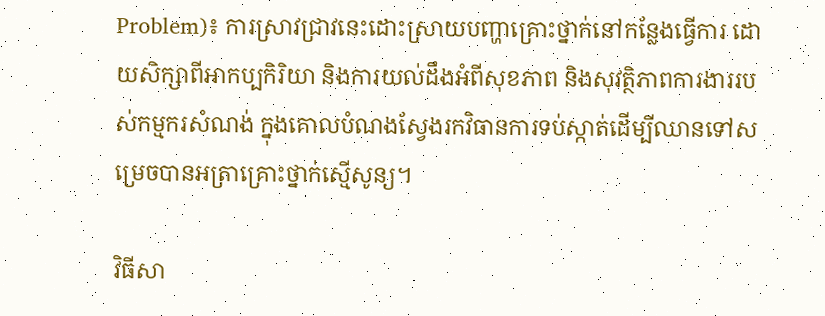Problem)៖ ការស្រាវជ្រាវនេះដោះស្រាយបញ្ហាគ្រោះថ្នាក់នៅកន្លែងធ្វើការ ដោយសិក្សាពីអាកប្បកិរិយា និងការយល់ដឹងអំពីសុខភាព និងសុវត្ថិភាពការងាររបស់កម្មករសំណង់ ក្នុងគោលបំណងស្វែងរកវិធានការទប់ស្កាត់ដើម្បីឈានទៅសម្រេចបានអត្រាគ្រោះថ្នាក់ស្មើសូន្យ។

វិធីសា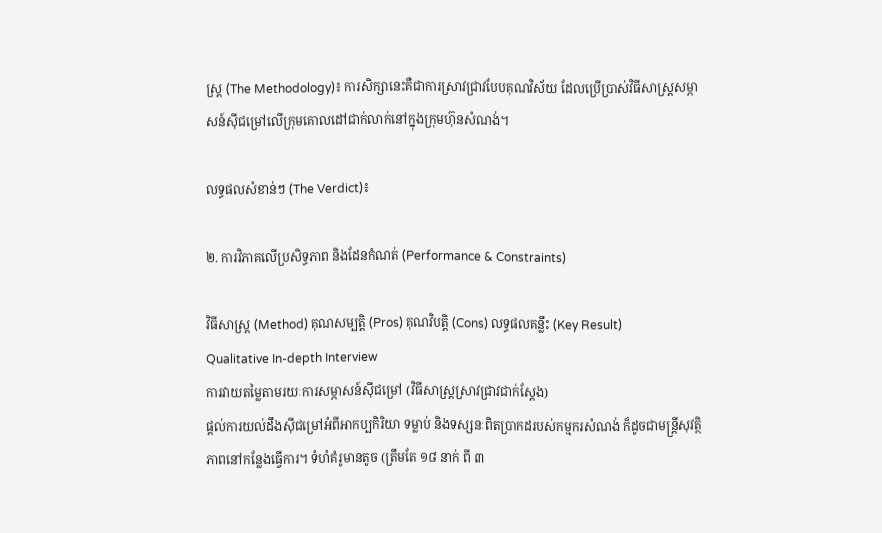ស្ត្រ (The Methodology)៖ ការសិក្សានេះគឺជាការស្រាវជ្រាវបែបគុណវិស័យ ដែលប្រើប្រាស់វិធីសាស្ត្រសម្ភាសន៍ស៊ីជម្រៅលើក្រុមគោលដៅជាក់លាក់នៅក្នុងក្រុមហ៊ុនសំណង់។

លទ្ធផលសំខាន់ៗ (The Verdict)៖

២. ការវិភាគលើប្រសិទ្ធភាព និងដែនកំណត់ (Performance & Constraints)

វិធីសាស្ត្រ (Method) គុណសម្បត្តិ (Pros) គុណវិបត្តិ (Cons) លទ្ធផលគន្លឹះ (Key Result)
Qualitative In-depth Interview
ការវាយតម្លៃតាមរយៈការសម្ភាសន៍ស៊ីជម្រៅ (វិធីសាស្ត្រស្រាវជ្រាវជាក់ស្តែង)
ផ្តល់ការយល់ដឹងស៊ីជម្រៅអំពីអាកប្បកិរិយា ទម្លាប់ និងទស្សនៈពិតប្រាកដរបស់កម្មករសំណង់ ក៏ដូចជាមន្ត្រីសុវត្ថិភាពនៅកន្លែងធ្វើការ។ ទំហំគំរូមានតូច (ត្រឹមតែ ១៨ នាក់ ពី ៣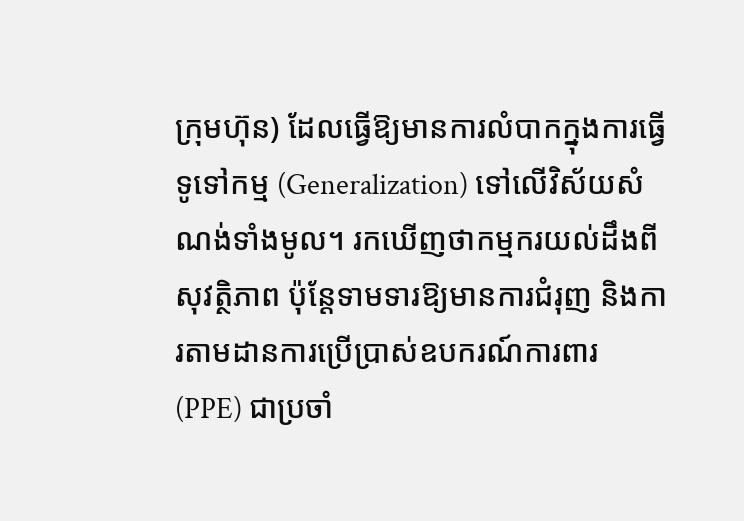ក្រុមហ៊ុន) ដែលធ្វើឱ្យមានការលំបាកក្នុងការធ្វើទូទៅកម្ម (Generalization) ទៅលើវិស័យសំណង់ទាំងមូល។ រកឃើញថាកម្មករយល់ដឹងពីសុវត្ថិភាព ប៉ុន្តែទាមទារឱ្យមានការជំរុញ និងការតាមដានការប្រើប្រាស់ឧបករណ៍ការពារ (PPE) ជាប្រចាំ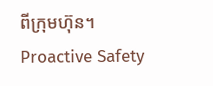ពីក្រុមហ៊ុន។
Proactive Safety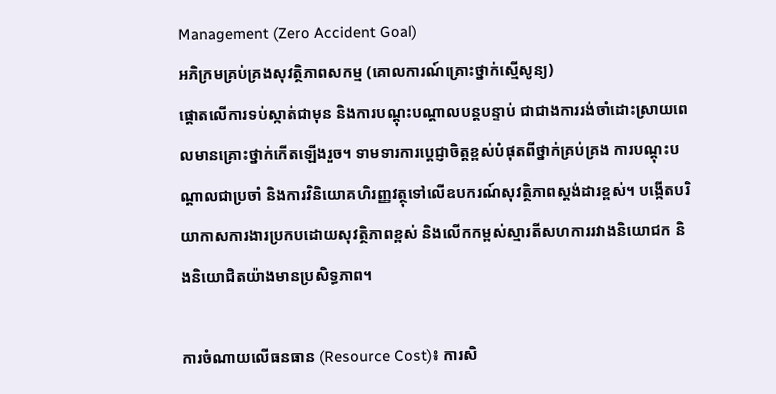Management (Zero Accident Goal)
អភិក្រមគ្រប់គ្រងសុវត្ថិភាពសកម្ម (គោលការណ៍គ្រោះថ្នាក់ស្មើសូន្យ)
ផ្តោតលើការទប់ស្កាត់ជាមុន និងការបណ្តុះបណ្តាលបន្តបន្ទាប់ ជាជាងការរង់ចាំដោះស្រាយពេលមានគ្រោះថ្នាក់កើតឡើងរួច។ ទាមទារការប្តេជ្ញាចិត្តខ្ពស់បំផុតពីថ្នាក់គ្រប់គ្រង ការបណ្តុះបណ្តាលជាប្រចាំ និងការវិនិយោគហិរញ្ញវត្ថុទៅលើឧបករណ៍សុវត្ថិភាពស្ដង់ដារខ្ពស់។ បង្កើតបរិយាកាសការងារប្រកបដោយសុវត្ថិភាពខ្ពស់ និងលើកកម្ពស់ស្មារតីសហការរវាងនិយោជក និងនិយោជិតយ៉ាងមានប្រសិទ្ធភាព។

ការចំណាយលើធនធាន (Resource Cost)៖ ការសិ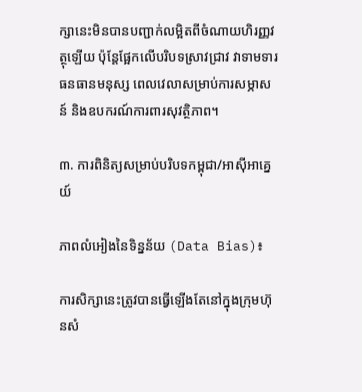ក្សានេះមិនបានបញ្ជាក់លម្អិតពីចំណាយហិរញ្ញវត្ថុឡើយ ប៉ុន្តែផ្អែកលើបរិបទស្រាវជ្រាវ វាទាមទារធនធានមនុស្ស ពេលវេលាសម្រាប់ការសម្ភាសន៍ និងឧបករណ៍ការពារសុវត្ថិភាព។

៣. ការពិនិត្យសម្រាប់បរិបទកម្ពុជា/អាស៊ីអាគ្នេយ៍

ភាពលំអៀងនៃទិន្នន័យ (Data Bias)៖

ការសិក្សានេះត្រូវបានធ្វើឡើងតែនៅក្នុងក្រុមហ៊ុនសំ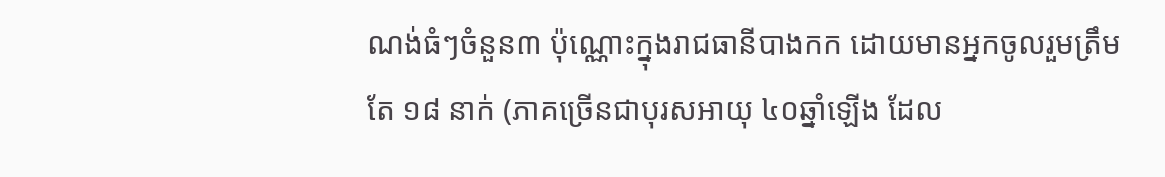ណង់ធំៗចំនួន៣ ប៉ុណ្ណោះក្នុងរាជធានីបាងកក ដោយមានអ្នកចូលរួមត្រឹមតែ ១៨ នាក់ (ភាគច្រើនជាបុរសអាយុ ៤០ឆ្នាំឡើង ដែល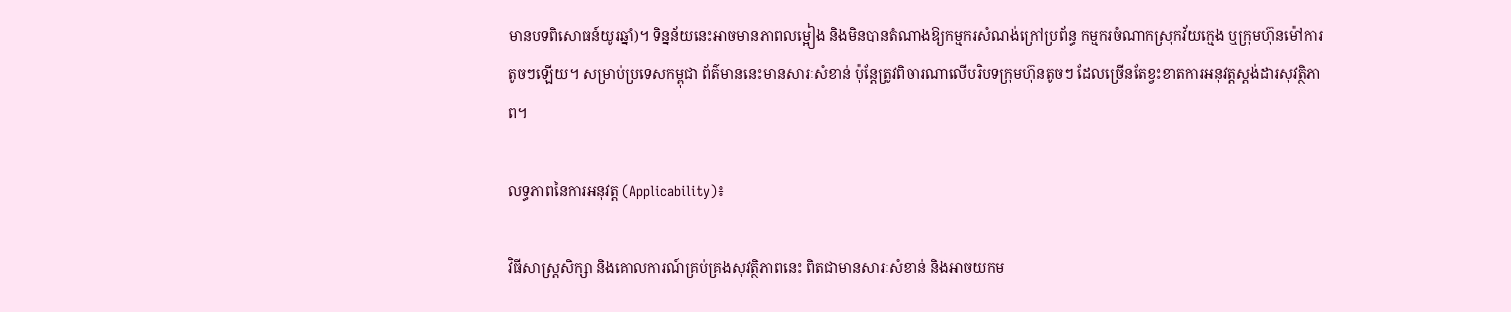មានបទពិសោធន៍យូរឆ្នាំ)។ ទិន្នន័យនេះអាចមានភាពលម្អៀង និងមិនបានតំណាងឱ្យកម្មករសំណង់ក្រៅប្រព័ន្ធ កម្មករចំណាកស្រុកវ័យក្មេង ឬក្រុមហ៊ុនម៉ៅការតូចៗឡើយ។ សម្រាប់ប្រទេសកម្ពុជា ព័ត៌មាននេះមានសារៈសំខាន់ ប៉ុន្តែត្រូវពិចារណាលើបរិបទក្រុមហ៊ុនតូចៗ ដែលច្រើនតែខ្វះខាតការអនុវត្តស្តង់ដារសុវត្ថិភាព។

លទ្ធភាពនៃការអនុវត្ត (Applicability)៖

វិធីសាស្ត្រសិក្សា និងគោលការណ៍គ្រប់គ្រងសុវត្ថិភាពនេះ ពិតជាមានសារៈសំខាន់ និងអាចយកម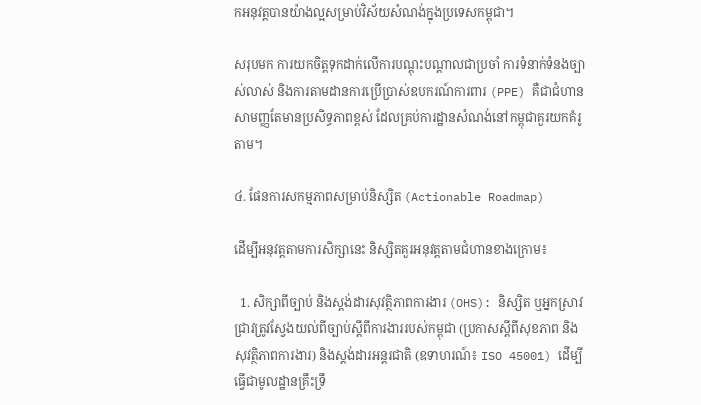កអនុវត្តបានយ៉ាងល្អសម្រាប់វិស័យសំណង់ក្នុងប្រទេសកម្ពុជា។

សរុបមក ការយកចិត្តទុកដាក់លើការបណ្តុះបណ្តាលជាប្រចាំ ការទំនាក់ទំនងច្បាស់លាស់ និងការតាមដានការប្រើប្រាស់ឧបករណ៍ការពារ (PPE) គឺជាជំហានសាមញ្ញតែមានប្រសិទ្ធភាពខ្ពស់ ដែលគ្រប់ការដ្ឋានសំណង់នៅកម្ពុជាគួរយកគំរូតាម។

៤. ផែនការសកម្មភាពសម្រាប់និស្សិត (Actionable Roadmap)

ដើម្បីអនុវត្តតាមការសិក្សានេះ និស្សិតគួរអនុវត្តតាមជំហានខាងក្រោម៖

  1. សិក្សាពីច្បាប់ និងស្តង់ដារសុវត្ថិភាពការងារ (OHS): និស្សិត ឬអ្នកស្រាវជ្រាវត្រូវស្វែងយល់ពីច្បាប់ស្តីពីការងាររបស់កម្ពុជា (ប្រកាសស្តីពីសុខភាព និងសុវត្ថិភាពការងារ) និងស្តង់ដារអន្តរជាតិ (ឧទាហរណ៍៖ ISO 45001) ដើម្បីធ្វើជាមូលដ្ឋានគ្រឹះទ្រឹ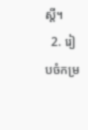ស្តី។
  2. រៀបចំកម្រ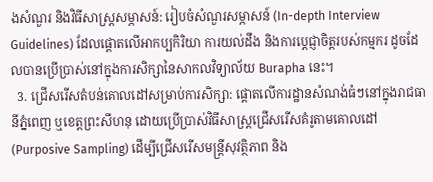ងសំណួរ និងវិធីសាស្ត្រសម្ភាសន៍: រៀបចំសំណួរសម្ភាសន៍ (In-depth Interview Guidelines) ដែលផ្តោតលើអាកប្បកិរិយា ការយល់ដឹង និងការប្តេជ្ញាចិត្តរបស់កម្មករ ដូចដែលបានប្រើប្រាស់នៅក្នុងការសិក្សានៃសាកលវិទ្យាល័យ Burapha នេះ។
  3. ជ្រើសរើសតំបន់គោលដៅសម្រាប់ការសិក្សា: ផ្តោតលើការដ្ឋានសំណង់ធំៗនៅក្នុងរាជធានីភ្នំពេញ ឬខេត្តព្រះសីហនុ ដោយប្រើប្រាស់វិធីសាស្ត្រជ្រើសរើសគំរូតាមគោលដៅ (Purposive Sampling) ដើម្បីជ្រើសរើសមន្ត្រីសុវត្ថិភាព និង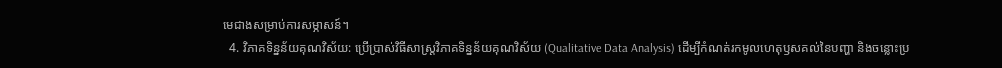មេជាងសម្រាប់ការសម្ភាសន៍។
  4. វិភាគទិន្នន័យគុណវិស័យ: ប្រើប្រាស់វិធីសាស្ត្រវិភាគទិន្នន័យគុណវិស័យ (Qualitative Data Analysis) ដើម្បីកំណត់រកមូលហេតុឫសគល់នៃបញ្ហា និងចន្លោះប្រ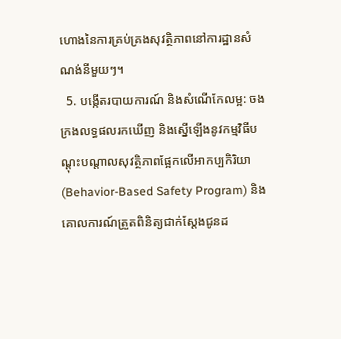ហោងនៃការគ្រប់គ្រងសុវត្ថិភាពនៅការដ្ឋានសំណង់នីមួយៗ។
  5. បង្កើតរបាយការណ៍ និងសំណើកែលម្អ: ចងក្រងលទ្ធផលរកឃើញ និងស្នើឡើងនូវកម្មវិធីបណ្តុះបណ្តាលសុវត្ថិភាពផ្អែកលើអាកប្បកិរិយា (Behavior-Based Safety Program) និងគោលការណ៍ត្រួតពិនិត្យជាក់ស្តែងជូនដ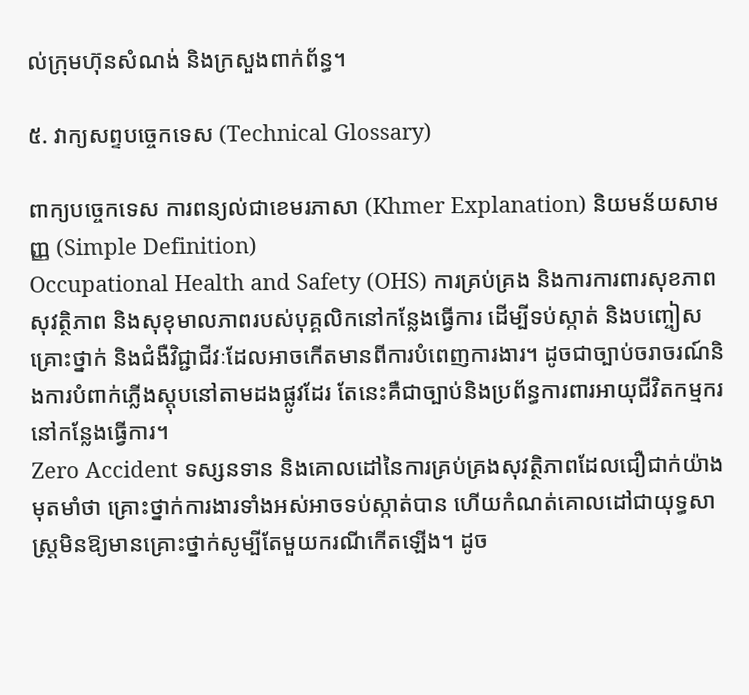ល់ក្រុមហ៊ុនសំណង់ និងក្រសួងពាក់ព័ន្ធ។

៥. វាក្យសព្ទបច្ចេកទេស (Technical Glossary)

ពាក្យបច្ចេកទេស ការពន្យល់ជាខេមរភាសា (Khmer Explanation) និយមន័យសាមញ្ញ (Simple Definition)
Occupational Health and Safety (OHS) ការគ្រប់គ្រង និងការការពារសុខភាព សុវត្ថិភាព និងសុខុមាលភាពរបស់បុគ្គលិកនៅកន្លែងធ្វើការ ដើម្បីទប់ស្កាត់ និងបញ្ចៀសគ្រោះថ្នាក់ និងជំងឺវិជ្ជាជីវៈដែលអាចកើតមានពីការបំពេញការងារ។ ដូចជាច្បាប់ចរាចរណ៍និងការបំពាក់ភ្លើងស្តុបនៅតាមដងផ្លូវដែរ តែនេះគឺជាច្បាប់និងប្រព័ន្ធការពារអាយុជីវិតកម្មករនៅកន្លែងធ្វើការ។
Zero Accident ទស្សនទាន និងគោលដៅនៃការគ្រប់គ្រងសុវត្ថិភាពដែលជឿជាក់យ៉ាងមុតមាំថា គ្រោះថ្នាក់ការងារទាំងអស់អាចទប់ស្កាត់បាន ហើយកំណត់គោលដៅជាយុទ្ធសាស្ត្រមិនឱ្យមានគ្រោះថ្នាក់សូម្បីតែមួយករណីកើតឡើង។ ដូច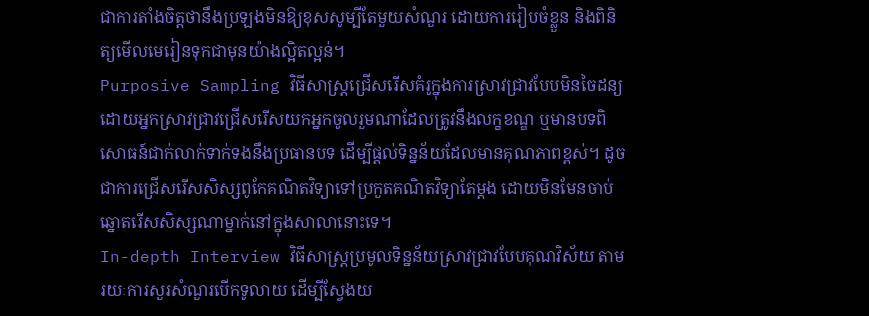ជាការតាំងចិត្តថានឹងប្រឡងមិនឱ្យខុសសូម្បីតែមួយសំណួរ ដោយការរៀបចំខ្លួន និងពិនិត្យមើលមេរៀនទុកជាមុនយ៉ាងល្អិតល្អន់។
Purposive Sampling វិធីសាស្ត្រជ្រើសរើសគំរូក្នុងការស្រាវជ្រាវបែបមិនចៃដន្យ ដោយអ្នកស្រាវជ្រាវជ្រើសរើសយកអ្នកចូលរួមណាដែលត្រូវនឹងលក្ខខណ្ឌ ឬមានបទពិសោធន៍ជាក់លាក់ទាក់ទងនឹងប្រធានបទ ដើម្បីផ្តល់ទិន្នន័យដែលមានគុណភាពខ្ពស់។ ដូចជាការជ្រើសរើសសិស្សពូកែគណិតវិទ្យាទៅប្រកួតគណិតវិទ្យាតែម្តង ដោយមិនមែនចាប់ឆ្នោតរើសសិស្សណាម្នាក់នៅក្នុងសាលានោះទេ។
In-depth Interview វិធីសាស្ត្រប្រមូលទិន្នន័យស្រាវជ្រាវបែបគុណវិស័យ តាមរយៈការសួរសំណួរបើកទូលាយ ដើម្បីស្វែងយ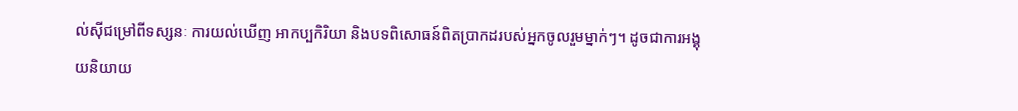ល់ស៊ីជម្រៅពីទស្សនៈ ការយល់ឃើញ អាកប្បកិរិយា និងបទពិសោធន៍ពិតប្រាកដរបស់អ្នកចូលរួមម្នាក់ៗ។ ដូចជាការអង្គុយនិយាយ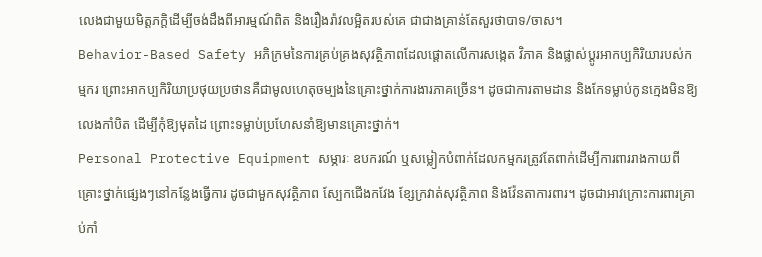លេងជាមួយមិត្តភក្តិដើម្បីចង់ដឹងពីអារម្មណ៍ពិត និងរឿងរ៉ាវលម្អិតរបស់គេ ជាជាងគ្រាន់តែសួរថាបាទ/ចាស។
Behavior-Based Safety អភិក្រមនៃការគ្រប់គ្រងសុវត្ថិភាពដែលផ្តោតលើការសង្កេត វិភាគ និងផ្លាស់ប្តូរអាកប្បកិរិយារបស់កម្មករ ព្រោះអាកប្បកិរិយាប្រថុយប្រថានគឺជាមូលហេតុចម្បងនៃគ្រោះថ្នាក់ការងារភាគច្រើន។ ដូចជាការតាមដាន និងកែទម្លាប់កូនក្មេងមិនឱ្យលេងកាំបិត ដើម្បីកុំឱ្យមុតដៃ ព្រោះទម្លាប់ប្រហែសនាំឱ្យមានគ្រោះថ្នាក់។
Personal Protective Equipment សម្ភារៈ ឧបករណ៍ ឬសម្លៀកបំពាក់ដែលកម្មករត្រូវតែពាក់ដើម្បីការពាររាងកាយពីគ្រោះថ្នាក់ផ្សេងៗនៅកន្លែងធ្វើការ ដូចជាមួកសុវត្ថិភាព ស្បែកជើងកវែង ខ្សែក្រវាត់សុវត្ថិភាព និងវ៉ែនតាការពារ។ ដូចជាអាវក្រោះការពារគ្រាប់កាំ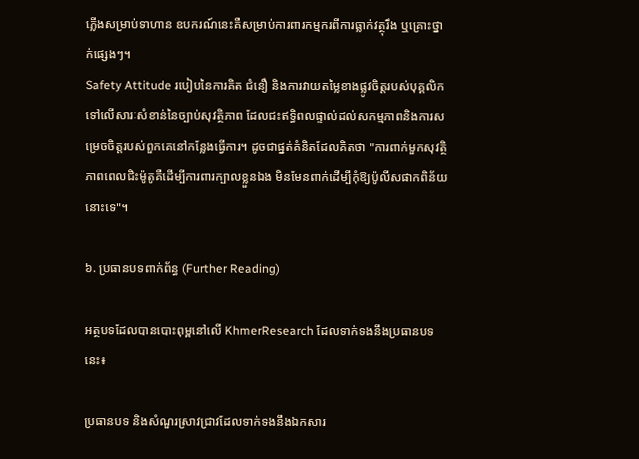ភ្លើងសម្រាប់ទាហាន ឧបករណ៍នេះគឺសម្រាប់ការពារកម្មករពីការធ្លាក់វត្ថុរឹង ឬគ្រោះថ្នាក់ផ្សេងៗ។
Safety Attitude របៀបនៃការគិត ជំនឿ និងការវាយតម្លៃខាងផ្លូវចិត្តរបស់បុគ្គលិកទៅលើសារៈសំខាន់នៃច្បាប់សុវត្ថិភាព ដែលជះឥទ្ធិពលផ្ទាល់ដល់សកម្មភាពនិងការសម្រេចចិត្តរបស់ពួកគេនៅកន្លែងធ្វើការ។ ដូចជាផ្នត់គំនិតដែលគិតថា "ការពាក់មួកសុវត្ថិភាពពេលជិះម៉ូតូគឺដើម្បីការពារក្បាលខ្លួនឯង មិនមែនពាក់ដើម្បីកុំឱ្យប៉ូលីសផាកពិន័យនោះទេ"។

៦. ប្រធានបទពាក់ព័ន្ធ (Further Reading)

អត្ថបទដែលបានបោះពុម្ពនៅលើ KhmerResearch ដែលទាក់ទងនឹងប្រធានបទនេះ៖

ប្រធានបទ និងសំណួរស្រាវជ្រាវដែលទាក់ទងនឹងឯកសារ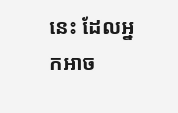នេះ ដែលអ្នកអាច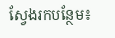ស្វែងរកបន្ថែម៖